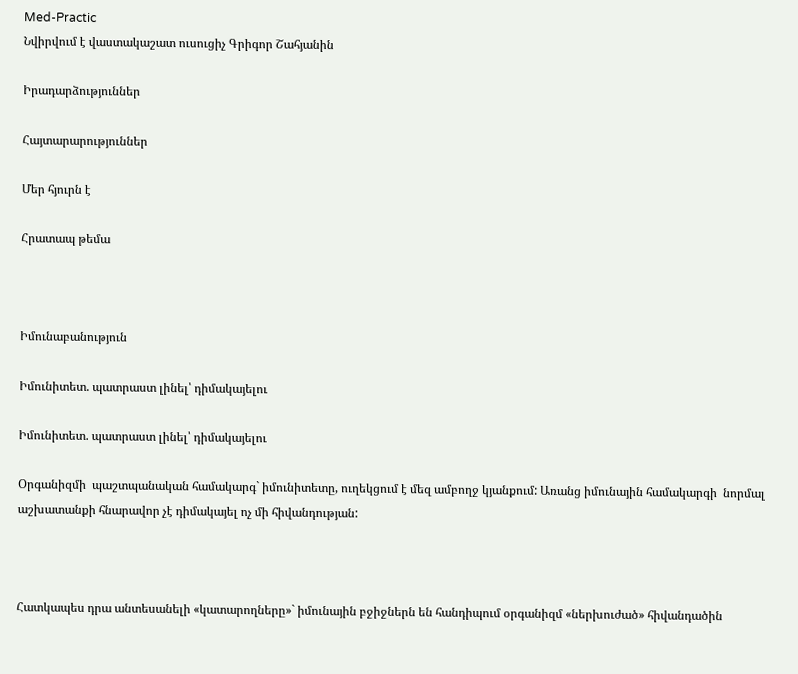Med-Practic
Նվիրվում է վաստակաշատ ուսուցիչ Գրիգոր Շահյանին

Իրադարձություններ

Հայտարարություններ

Մեր հյուրն է

Հրատապ թեմա



Իմունաբանություն

Իմունիտետ. պատրաստ լինել՝ դիմակայելու

Իմունիտետ. պատրաստ լինել՝ դիմակայելու

Օրգանիզմի  պաշտպանական համակարգ` իմունիտետը, ուղեկցում է մեզ ամբողջ կյանքում: Առանց իմունային համակարգի  նորմալ աշխատանքի հնարավոր չէ դիմակայել ոչ մի հիվանդության:



Հատկապես դրա անտեսանելի «կատարողները»` իմունային բջիջներն են հանդիպում օրգանիզմ «ներխուժած» հիվանդածին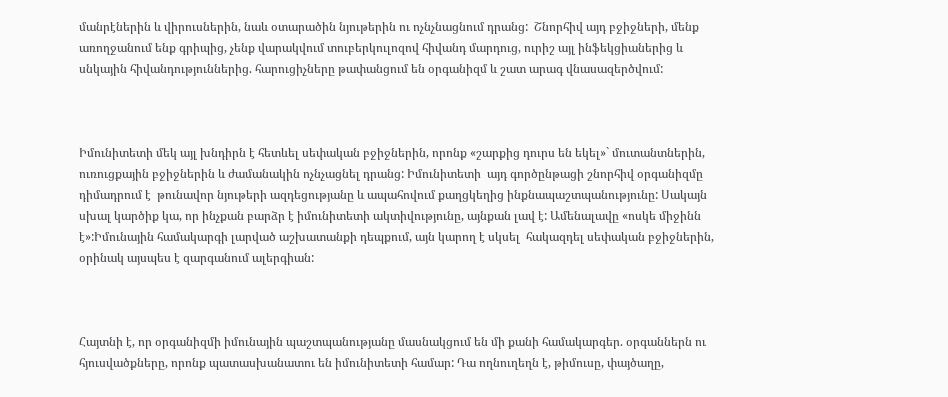մանրէներին և վիրուսներին, նաև օտարածին նյութերին ու ոչնչնացնում դրանց:  Շնորհիվ այդ բջիջների, մենք առողջանում ենք գրիպից, չենք վարակվում տուբերկուլոզով հիվանդ մարդուց, ուրիշ այլ ինֆեկցիաներից և սնկային հիվանդություններից. հարուցիչները թափանցում են օրգանիզմ և շատ արագ վնասազերծվում:



Իմունիտետի մեկ այլ խնդիրն է հետևել սեփական բջիջներին, որոնք «շարքից դուրս են եկել»` մուտանտներին, ուռուցքային բջիջներին և ժամանակին ոչնչացնել դրանց: Իմունիտետի  այդ գործընթացի շնորհիվ օրգանիզմը դիմադրում է  թունավոր նյութերի ազդեցությանը և ապահովում քաղցկեղից ինքնապաշտպանությունը: Սակայն սխալ կարծիք կա, որ ինչքան բարձր է իմունիտետի ակտիվությունը, այնքան լավ է: Ամենալավը «ոսկե միջինն է»:Իմունային համակարգի լարված աշխատանքի դեպքում, այն կարող է սկսել  հակազդել սեփական բջիջներին, օրինակ այսպես է զարգանում ալերգիան:



Հայտնի է, որ օրգանիզմի իմունային պաշտպանությանը մասնակցում են մի քանի համակարգեր. օրգաններն ու հյուսվածքները, որոնք պատասխանատու են իմունիտետի համար: Դա ողնուղեղն է, թիմուսը, փայծաղը,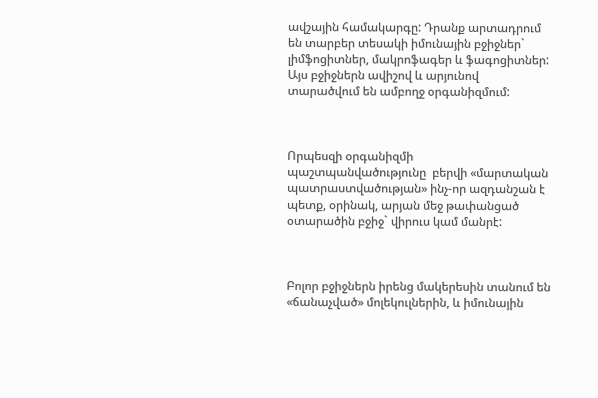ավշային համակարգը: Դրանք արտադրում են տարբեր տեսակի իմունային բջիջներ` լիմֆոցիտներ, մակրոֆագեր և ֆագոցիտներ: Այս բջիջներն ավիշով և արյունով տարածվում են ամբողջ օրգանիզմում:



Որպեսզի օրգանիզմի պաշտպանվածությունը  բերվի «մարտական պատրաստվածության» ինչ-որ ազդանշան է պետք, օրինակ, արյան մեջ թափանցած օտարածին բջիջ` վիրուս կամ մանրէ:



Բոլոր բջիջներն իրենց մակերեսին տանում են «ճանաչված» մոլեկուլներին, և իմունային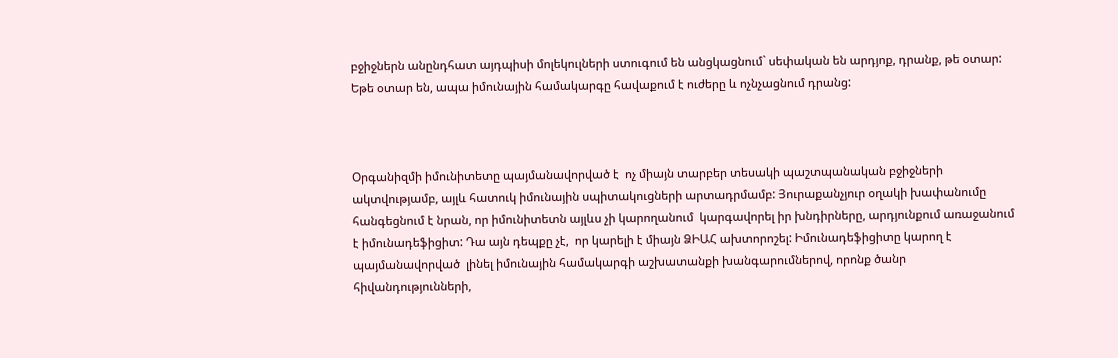բջիջներն անընդհատ այդպիսի մոլեկուլների ստուգում են անցկացնում` սեփական են արդյոք, դրանք, թե օտար: Եթե օտար են, ապա իմունային համակարգը հավաքում է ուժերը և ոչնչացնում դրանց:



Օրգանիզմի իմունիտետը պայմանավորված է  ոչ միայն տարբեր տեսակի պաշտպանական բջիջների ակտվությամբ, այլև հատուկ իմունային սպիտակուցների արտադրմամբ: Յուրաքանչյուր օղակի խափանումը հանգեցնում է նրան, որ իմունիտետն այլևս չի կարողանում  կարգավորել իր խնդիրները, արդյունքում առաջանում է իմունադեֆիցիտ: Դա այն դեպքը չէ,  որ կարելի է միայն ՁԻԱՀ ախտորոշել: Իմունադեֆիցիտը կարող է պայմանավորված  լինել իմունային համակարգի աշխատանքի խանգարումներով, որոնք ծանր հիվանդությունների,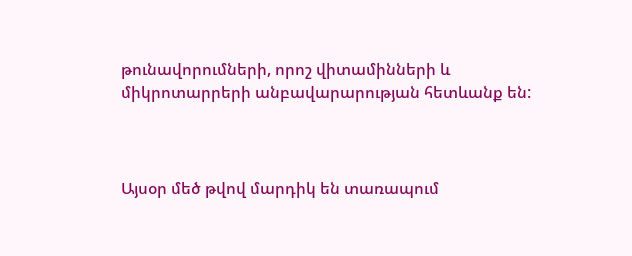թունավորումների, որոշ վիտամինների և միկրոտարրերի անբավարարության հետևանք են:



Այսօր մեծ թվով մարդիկ են տառապում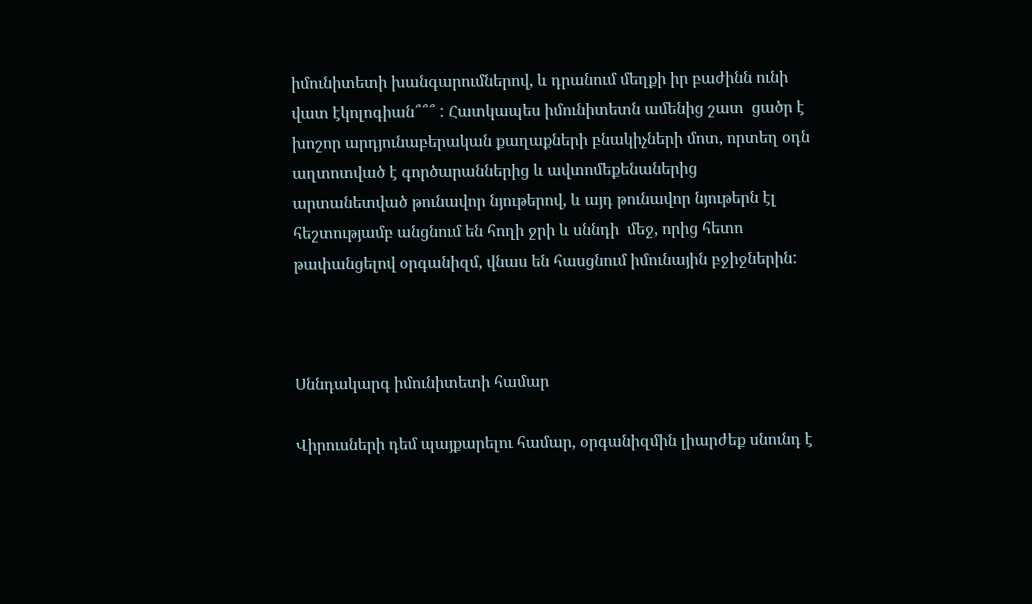իմունիտետի խանգարումներով, և դրանում մեղքի իր բաժինն ունի վատ էկոլոգիան՞՞՞ : Հատկապես իմունիտետն ամենից շատ  ցածր է խոշոր արդյունաբերական քաղաքների բնակիչների մոտ, որտեղ օդն աղտոտված է գործարաններից և ավտոմեքենաներից արտանետված թունավոր նյութերով, և այդ թունավոր նյութերն էլ հեշտությամբ անցնում են հողի ջրի և սննդի  մեջ, որից հետո թափանցելով օրգանիզմ, վնաս են հասցնում իմունային բջիջներին:



Սննդակարգ իմունիտետի համար

Վիրուսների դեմ պայքարելու համար, օրգանիզմին լիարժեք սնունդ է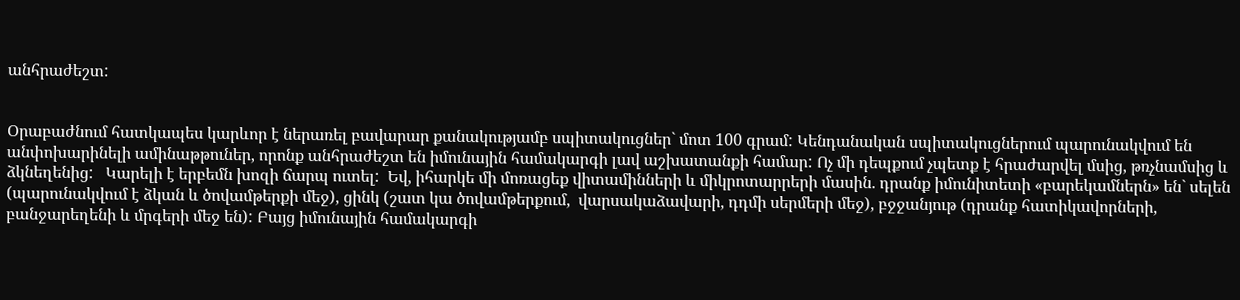անհրաժեշտ:


Օրաբաժնում հատկապես կարևոր է ներառել բավարար քանակությամբ սպիտակուցներ` մոտ 100 գրամ: Կենդանական սպիտակուցներում պարունակվում են անփոխարինելի ամինաթթուներ, որոնք անհրաժեշտ են իմունային համակարգի լավ աշխատանքի համար: Ոչ մի դեպքում չպետք է հրաժարվել մսից, թռչնամսից և ձկնեղենից:   Կարելի է երբեմն խոզի ճարպ ուտել:  Եվ, իհարկե մի մոռացեք վիտամինների և միկրոտարրերի մասին. դրանք իմունիտետի «բարեկամներն» են` սելեն (պարունակվում է ձկան և ծովամթերքի մեջ), ցինկ (շատ կա ծովամթերքում,  վարսակաձավարի, դդմի սերմերի մեջ), բջջանյութ (դրանք հատիկավորների, բանջարեղենի և մրգերի մեջ են): Բայց իմունային համակարգի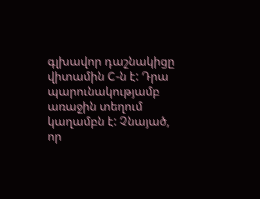գլխավոր դաշնակիցը վիտամին C-ն է: Դրա պարունակությամբ առաջին տեղում կաղամբն է: Չնայած, որ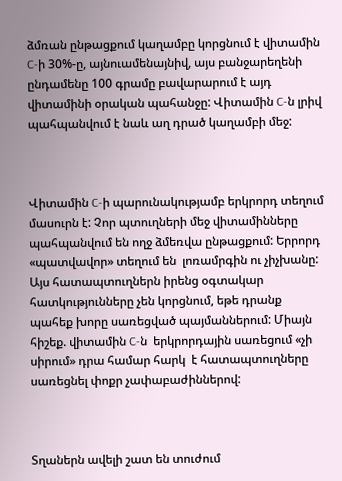ձմռան ընթացքում կաղամբը կորցնում է վիտամին C-ի 30%-ը, այնուամենայնիվ, այս բանջարեղենի  ընդամենը 100 գրամը բավարարում է այդ վիտամինի օրական պահանջը: Վիտամին C-ն լրիվ պահպանվում է նաև աղ դրած կաղամբի մեջ:



Վիտամին C-ի պարունակությամբ երկրորդ տեղում մասուրն է: Չոր պտուղների մեջ վիտամինները պահպանվում են ողջ ձմեռվա ընթացքում: Երրորդ «պատվավոր» տեղում են  լոռամրգին ու չիչխանը: Այս հատապտուղներն իրենց օգտակար հատկությունները չեն կորցնում, եթե դրանք պահեք խորը սառեցված պայմաններում: Միայն հիշեք. վիտամին C-ն  երկրորդային սառեցում «չի սիրում» դրա համար հարկ  է հատապտուղները սառեցնել փոքր չափաբաժիններով:



Տղաներն ավելի շատ են տուժում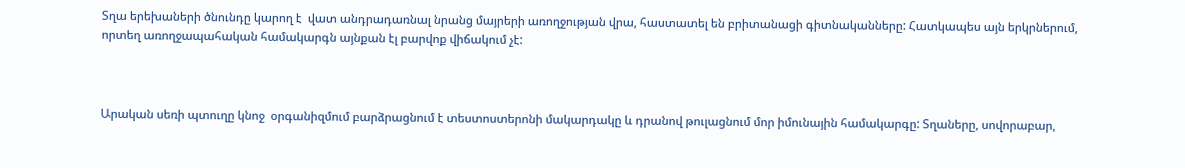Տղա երեխաների ծնունդը կարող է  վատ անդրադառնալ նրանց մայրերի առողջության վրա, հաստատել են բրիտանացի գիտնականները: Հատկապես այն երկրներում, որտեղ առողջապահական համակարգն այնքան էլ բարվոք վիճակում չէ:



Արական սեռի պտուղը կնոջ  օրգանիզմում բարձրացնում է տեստոստերոնի մակարդակը և դրանով թուլացնում մոր իմունային համակարգը: Տղաները, սովորաբար,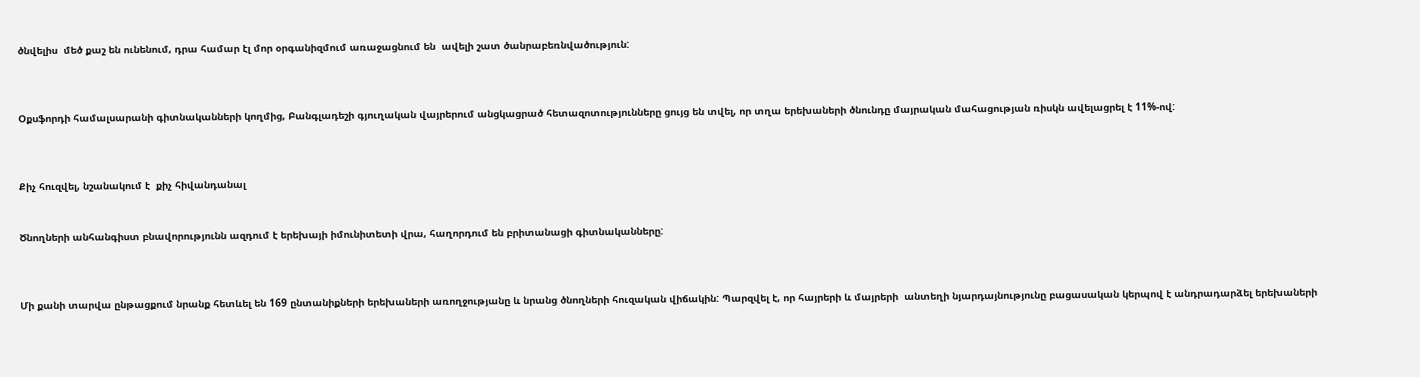ծնվելիս  մեծ քաշ են ունենում, դրա համար էլ մոր օրգանիզմում առաջացնում են  ավելի շատ ծանրաբեռնվածություն:



Օքսֆորդի համալսարանի գիտնականների կողմից, Բանգլադեշի գյուղական վայրերում անցկացրած հետազոտությունները ցույց են տվել, որ տղա երեխաների ծնունդը մայրական մահացության ռիսկն ավելացրել է 11%-ով:



Քիչ հուզվել, նշանակում է  քիչ հիվանդանալ


Ծնողների անհանգիստ բնավորությունն ազդում է երեխայի իմունիտետի վրա, հաղորդում են բրիտանացի գիտնականները:



Մի քանի տարվա ընթացքում նրանք հետևել են 169 ընտանիքների երեխաների առողջությանը և նրանց ծնողների հուզական վիճակին: Պարզվել է, որ հայրերի և մայրերի  անտեղի նյարդայնությունը բացասական կերպով է անդրադարձել երեխաների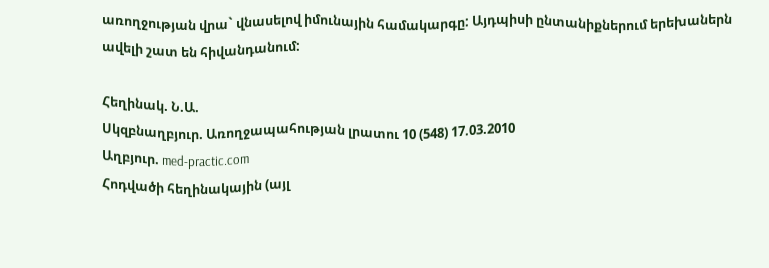առողջության վրա` վնասելով իմունային համակարգը: Այդպիսի ընտանիքներում երեխաներն ավելի շատ են հիվանդանում:

Հեղինակ. Ն.Ա.
Սկզբնաղբյուր. Առողջապահության լրատու 10 (548) 17.03.2010
Աղբյուր. med-practic.com
Հոդվածի հեղինակային (այլ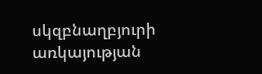սկզբնաղբյուրի առկայության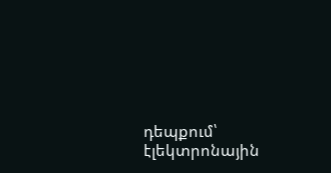դեպքում՝ էլեկտրոնային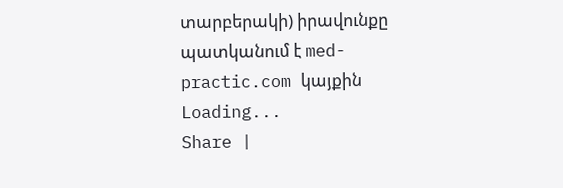տարբերակի) իրավունքը պատկանում է med-practic.com կայքին
Loading...
Share |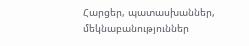Հարցեր, պատասխաններ, մեկնաբանություններ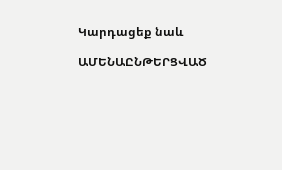Կարդացեք նաև

ԱՄԵՆԱԸՆԹԵՐՑՎԱԾ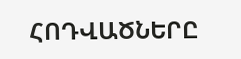ՀՈԴՎԱԾՆԵՐԸ